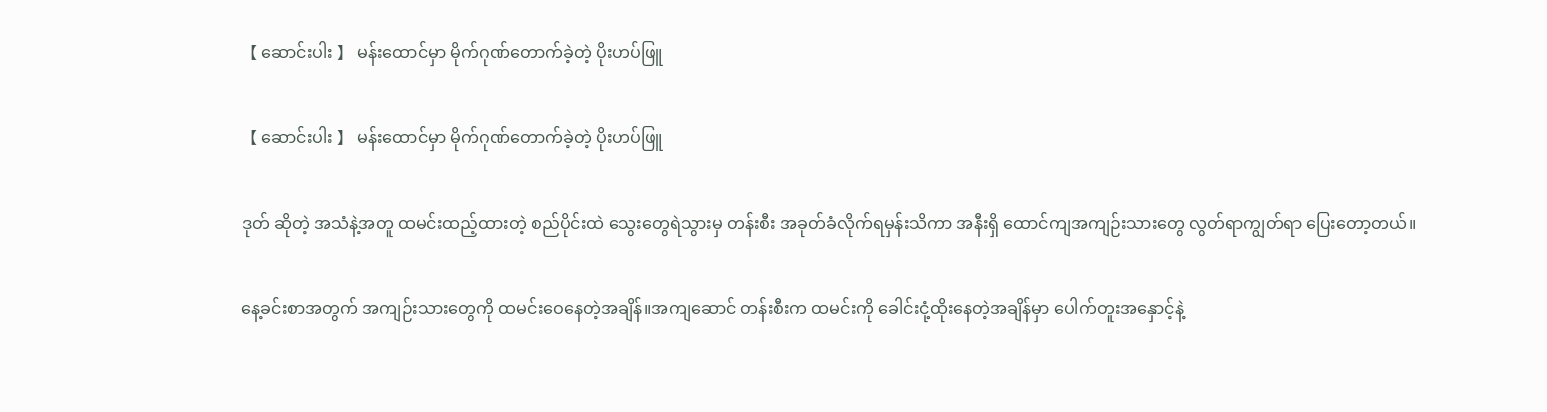【 ဆောင်းပါး 】 မန်းထောင်မှာ မိုက်ဂုဏ်တောက်ခဲ့တဲ့ ပိုးဟပ်ဖြူ

【 ဆောင်းပါး 】 မန်းထောင်မှာ မိုက်ဂုဏ်တောက်ခဲ့တဲ့ ပိုးဟပ်ဖြူ

ဒုတ် ဆိုတဲ့ အသံနဲ့အတူ ထမင်းထည့်ထားတဲ့ စည်ပိုင်းထဲ သွေးတွေရဲသွားမှ တန်းစီး အခုတ်ခံလိုက်ရမှန်းသိကာ အနီးရှိ ထောင်ကျအကျဉ်းသားတွေ လွတ်ရာကျွတ်ရာ ပြေးတော့တယ်။

နေ့ခင်းစာအတွက် အကျဉ်းသားတွေကို ထမင်းဝေနေတဲ့အချိန်။အကျဆောင် တန်းစီးက ထမင်းကို ခေါင်းငုံ့ထိုးနေတဲ့အချိန်မှာ ပေါက်တူးအနှောင့်နဲ့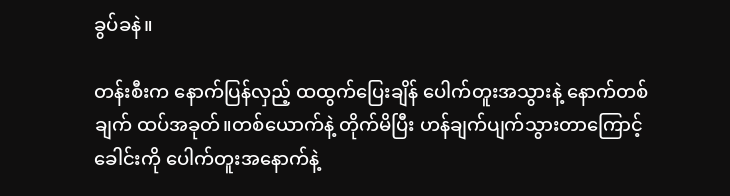ခွပ်ခနဲ။

တန်းစီးက နောက်ပြန်လှည့် ထထွက်ပြေးချိန် ပေါက်တူးအသွားနဲ့ နောက်တစ်ချက် ထပ်အခုတ်။တစ်ယောက်နဲ့ တိုက်မိပြီး ဟန်ချက်ပျက်သွားတာကြောင့် ခေါင်းကို ပေါက်တူးအနောက်နဲ့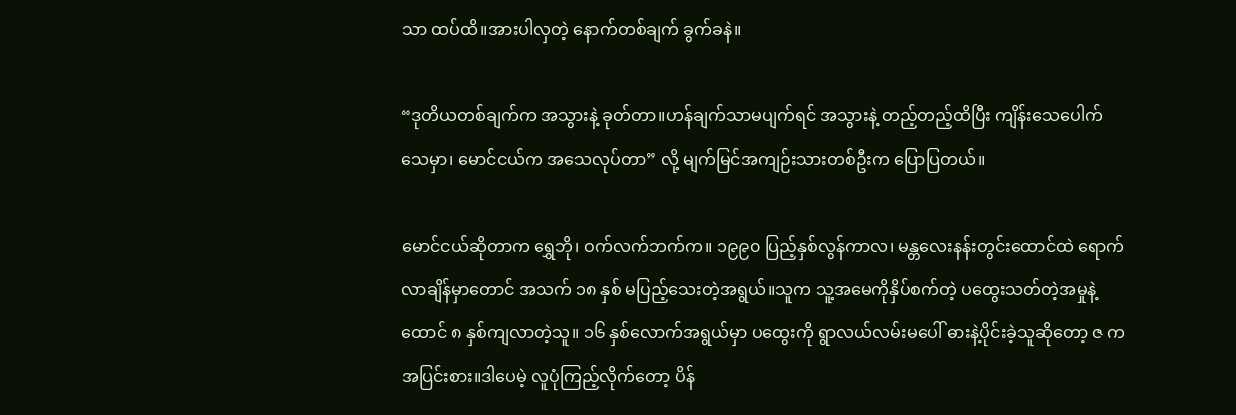သာ ထပ်ထိ။အားပါလှတဲ့ နောက်တစ်ချက် ခွက်ခနဲ။

“ဒုတိယတစ်ချက်က အသွားနဲ့ ခုတ်တာ။ဟန်ချက်သာမပျက်ရင် အသွားနဲ့ တည့်တည့်ထိပြီး ကျိန်းသေပေါက် သေမှာ၊ မောင်ငယ်က အသေလုပ်တာ” လို့ မျက်မြင်အကျဉ်းသားတစ်ဦးက ပြောပြတယ်။

မောင်ငယ်ဆိုတာက ရွှေဘို၊ ဝက်လက်ဘက်က။ ၁၉၉၀ ပြည့်နှစ်လွန်ကာလ၊ မန္တလေးနန်းတွင်းထောင်ထဲ ရောက်လာချိန်မှာတောင် အသက် ၁၈ နှစ် မပြည့်သေးတဲ့အရွယ်။သူက သူ့အမေကိုနှိပ်စက်တဲ့ ပထွေးသတ်တဲ့အမှုနဲ့ ထောင် ၈ နှစ်ကျလာတဲ့သူ။ ၁၆ နှစ်လောက်အရွယ်မှာ ပထွေးကို ရွာလယ်လမ်းမပေါ် ဓားနဲ့ပိုင်းခဲ့သူဆိုတော့ ဇ က အပြင်းစား။ဒါပေမဲ့ လူပုံကြည့်လိုက်တော့ ပိန်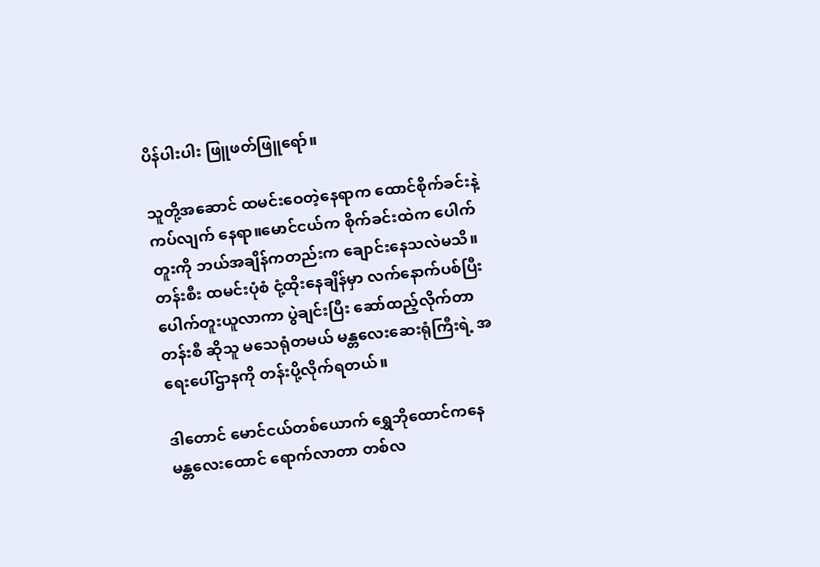ပိန်ပါးပါး ဖြူဖတ်ဖြူရော်။

သူတို့အဆောင် ထမင်းဝေတဲ့နေရာက ထောင်စိုက်ခင်းနဲ့ ကပ်လျက် နေရာ။မောင်ငယ်က စိုက်ခင်းထဲက ပေါက်တူးကို ဘယ်အချိန်ကတည်းက ချောင်းနေသလဲမသိ။တန်းစီး ထမင်းပုံစံ ငုံ့ထိုးနေချိန်မှာ လက်နောက်ပစ်ပြီး ပေါက်တူးယူလာကာ ပွဲချင်းပြီး ဆော်ထည့်လိုက်တာ တန်းစီ ဆိုသူ မသေရုံတမယ် မန္တလေးဆေးရုံကြီးရဲ့ အရေးပေါ်ဌာနကို တန်းပို့လိုက်ရတယ်။

ဒါတောင် မောင်ငယ်တစ်ယောက် ရွှေဘိုထောင်ကနေ မန္တလေးထောင် ရောက်လာတာ တစ်လ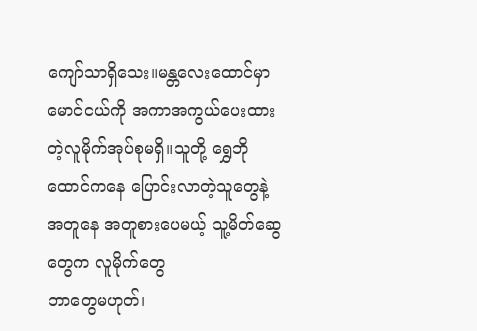ကျော်သာရှိသေး။မန္တလေးထောင်မှာ မောင်ငယ်ကို အကာအကွယ်ပေးထားတဲ့လူမိုက်အုပ်စုမရှိ။သူတို့ ရွှေဘိုထောင်ကနေ ပြောင်းလာတဲ့သူတွေနဲ့ အတူနေ အတူစားပေမယ့် သူ့မိတ်ဆွေတွေက လူမိုက်တွေ
ဘာတွေမဟုတ်၊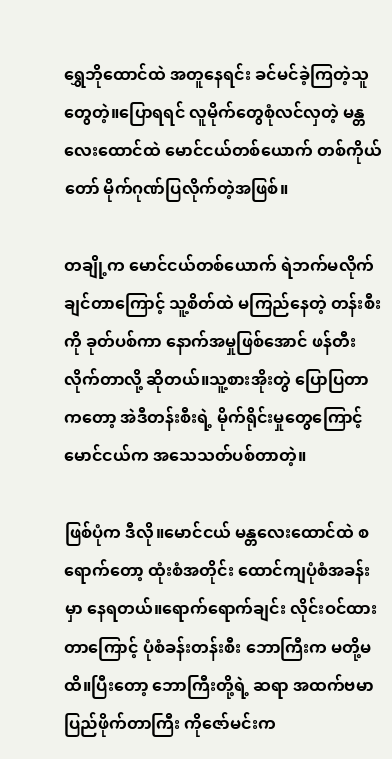ရွှေဘိုထောင်ထဲ အတူနေရင်း ခင်မင်ခဲ့ကြတဲ့သူတွေတဲ့။ပြောရရင် လူမိုက်တွေစုံလင်လှတဲ့ မန္တလေးထောင်ထဲ မောင်ငယ်တစ်ယောက် တစ်ကိုယ်တော် မိုက်ဂုဏ်ပြလိုက်တဲ့အဖြစ်။

တချို့က မောင်ငယ်တစ်ယောက် ရဲဘက်မလိုက်ချင်တာကြောင့် သူ့စိတ်ထဲ မကြည်နေတဲ့ တန်းစီးကို ခုတ်ပစ်ကာ နောက်အမှုဖြစ်အောင် ဖန်တီးလိုက်တာလို့ ဆိုတယ်။သူ့စားအိုးတွဲ ပြောပြတာကတော့ အဲဒီတန်းစီးရဲ့ မိုက်ရိုင်းမှုတွေကြောင့် မောင်ငယ်က အသေသတ်ပစ်တာတဲ့။

ဖြစ်ပုံက ဒီလို။မောင်ငယ် မန္တလေးထောင်ထဲ စရောက်တော့ ထုံးစံအတိုင်း ထောင်ကျပုံစံအခန်းမှာ နေရတယ်။ရောက်ရောက်ချင်း လိုင်းဝင်ထားတာကြောင့် ပုံစံခန်းတန်းစီး ဘောကြီးက မတို့မထိ။ပြီးတော့ ဘောကြီးတို့ရဲ့ ဆရာ အထက်ဗမာပြည်ဖိုက်တာကြီး ကိုဇော်မင်းက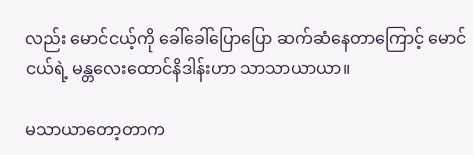လည်း မောင်ငယ့်ကို ‌ခေါ်‌ခေါ်ပြောပြော ဆက်ဆံနေတာကြောင့် မောင်ငယ်ရဲ့ မန္တလေးထောင်နိဒါန်းဟာ သာသာယာယာ။

မသာယာတော့တာက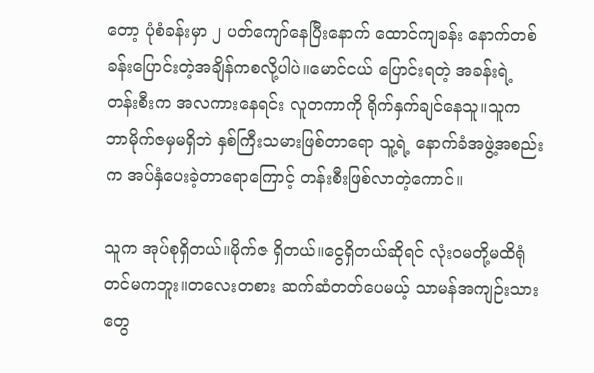တော့ ပုံစံခန်းမှာ ၂ ပတ်ကျော်နေပြီးနောက် ထောင်ကျခန်း နောက်တစ်ခန်းပြောင်းတဲ့အချိန်ကစလို့ပါပဲ။မောင်ငယ် ပြောင်းရတဲ့ အခန်းရဲ့ တန်းစီးက အလကားနေရင်း လူတကာကို ရိုက်နှက်ချင်နေသူ။သူက ဘာမိုက်ဇမှမရှိဘဲ နှစ်ကြီးသမားဖြစ်တာရော သူ့ရဲ့ နောက်ခံအဖွဲ့အစည်းက အပ်နှံပေးခဲ့တာရောကြောင့် တန်းစီးဖြစ်လာတဲ့ကောင်။

သူက အုပ်စုရှိတယ်။မိုက်ဇ ရှိတယ်။ငွေရှိတယ်ဆိုရင် လုံးဝမတို့မထိရုံတင်မကဘူး။တလေးတစား ဆက်ဆံတတ်ပေမယ့် သာမန်အကျဉ်းသားတွေ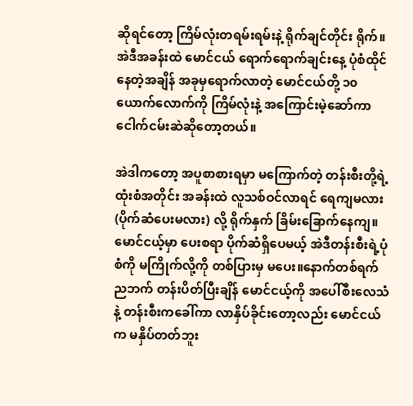ဆိုရင်တော့ ကြိမ်လုံးတရမ်းရမ်းနဲ့ ရိုက်ချင်တိုင်း ရိုက်။အဲဒီအခန်းထဲ မောင်ငယ် ရောက်ရောက်ချင်းနေ့ ပုံစံထိုင်နေတဲ့အချိန် အခုမှရောက်လာတဲ့ မောင်ငယ်တို့ ၁၀ ယောက်လောက်ကို ကြိမ်လုံးနဲ့ အကြောင်းမဲ့ဆော်ကာ ငေါက်ငမ်းဆဲဆိုတော့တယ်။

အဲဒါကတော့ အပူစာစားရမှာ မကြောက်တဲ့ တန်းစီးတို့ရဲ့ထုံးစံအတိုင်း အခန်းထဲ လူသစ်ဝင်လာရင် ရေကျမလား (ပိုက်ဆံပေးမလား) လို့ ရိုက်နှက် ခြိမ်းခြောက်နေကျ။မောင်ငယ့်မှာ ပေးစရာ ပိုက်ဆံရှိပေမယ့် အဲဒီတန်းစီးရဲ့ပုံစံကို မကြိုက်လို့ကို တစ်ပြားမှ မပေး။နောက်တစ်ရက် ညဘက် တန်းပိတ်ပြီးချိန် မောင်ငယ့်ကို အပေါ်စီးလေသံနဲ့ တန်းစီးကခေါ်ကာ လာနှိပ်ခိုင်းတော့လည်း မောင်ငယ်က မနှိပ်တတ်ဘူး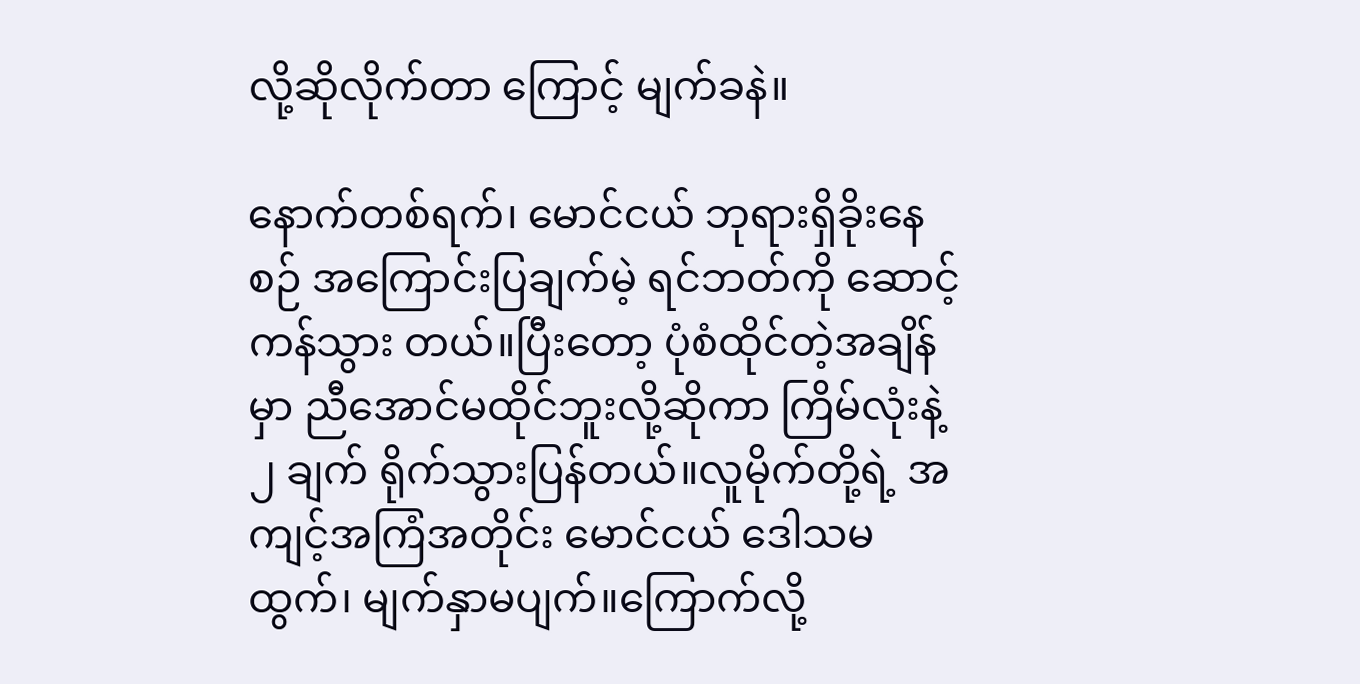လို့ဆိုလိုက်တာ ကြောင့် မျက်ခနဲ။

နောက်တစ်ရက်၊ မောင်ငယ် ဘုရားရှိခိုးနေစဉ် အကြောင်းပြချက်မဲ့ ရင်ဘတ်ကို ဆောင့်ကန်သွား တယ်။ပြီးတော့ ပုံစံထိုင်တဲ့အချိန်မှာ ညီအောင်မထိုင်ဘူးလို့ဆိုကာ ကြိမ်လုံးနဲ့ ၂ ချက် ရိုက်သွားပြန်တယ်။လူမိုက်တို့ရဲ့ အကျင့်အကြံအတိုင်း မောင်ငယ် ဒေါသမထွက်၊ မျက်နှာမပျက်။ကြောက်လို့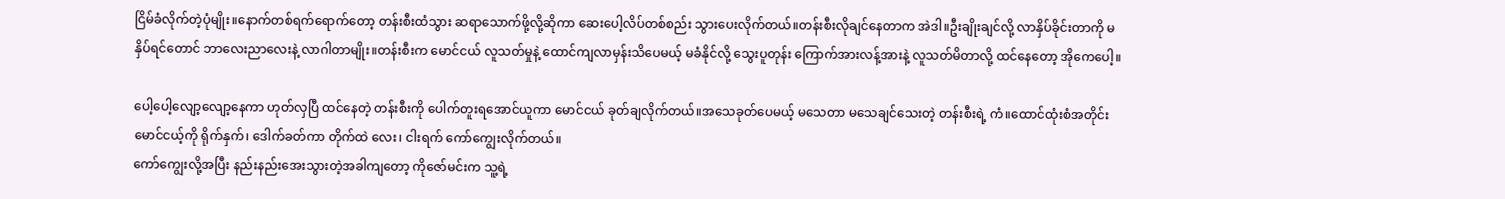ငြိမ်ခံလိုက်တဲ့ပုံမျိုး။နောက်တစ်ရက်ရောက်တော့ တန်းစီးထံသွား ဆရာသောက်ဖို့လို့ဆိုကာ ဆေးပေါ့လိပ်တစ်စည်း သွားပေးလိုက်တယ်။တန်းစီးလိုချင်နေတာက အဲဒါ။ဦးချိုးချင်လို့ လာနှိပ်ခိုင်းတာကို မနှိပ်ရင်တောင် ဘာလေးညာလေးနဲ့ လာဂါတာမျိုး။တန်းစီးက မောင်ငယ် လူသတ်မှုနဲ့ ထောင်ကျလာမှန်းသိပေမယ့် မခံနိုင်လို့ သွေးပူတုန်း ကြောက်အားလန့်အားနဲ့ လူသတ်မိတာလို့ ထင်နေတော့ အိုကေပေါ့။

ပေါ့ပေါ့လျော့လျော့နေကာ ဟုတ်လှပြီ ထင်နေတဲ့ တန်းစီးကို ပေါက်တူးရအောင်ယူကာ မောင်ငယ် ခုတ်ချလိုက်တယ်။အသေခုတ်ပေမယ့် မသေတာ မသေချင်သေးတဲ့ တန်းစီးရဲ့ ကံ။ထောင်ထုံးစံအတိုင်း မောင်ငယ့်ကို ရိုက်နှက်၊ ဒေါက်ခတ်ကာ တိုက်ထဲ လေး၊ ငါးရက် ကော်ကျွေးလိုက်တယ်။
ကော်ကျွေးလို့အပြီး နည်းနည်းအေးသွားတဲ့အခါကျတော့ ကိုဇော်မင်းက သူ့ရဲ့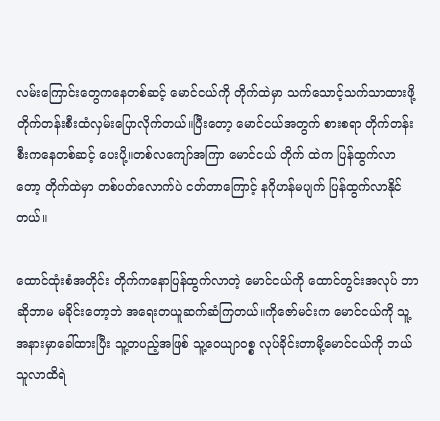လမ်းကြောင်းတွေကနေတစ်ဆင့် မောင်ငယ်ကို တိုက်ထဲမှာ သက်သောင့်သက်သာထားဖို့ တိုက်တန်းစီးထံလှမ်းပြောလိုက်တယ်။ပြီးတော့ မောင်ငယ်အတွက် စားစရာ တိုက်တန်းစီးကနေတစ်ဆင့် ပေးပို့။တစ်လကျော်အကြာ မောင်ငယ် တိုက် ထဲက ပြန်ထွက်လာတော့ တိုက်ထဲမှာ တစ်ပတ်လောက်ပဲ ငတ်တာကြောင့် နဂိုဟန်မပျက် ပြန်ထွက်လာနိုင်တယ်။

ထောင်ထုံးစံအတိုင်း တိုက်ကနောပြန်ထွက်လာတဲ့ မောင်ငယ်ကို ထောင်တွင်းအလုပ် ဘာဆိုဘာမ မခိုင်းတော့ဘဲ အရေးတယူဆက်ဆံကြတယ်။ကိုဇော်မင်းက မောင်ငယ်ကို သူ့အနားမှာခေါ်ထားပြီး သူ့တပည့်အဖြစ် သူ့ဝေယျာဝစ္စ လုပ်ခိုင်းတာမို့မောင်ငယ်ကို ဘယ်သူလာထိရဲ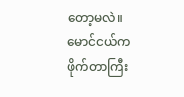တော့မလဲ။
မောင်ငယ်က ဖိုက်တာကြီး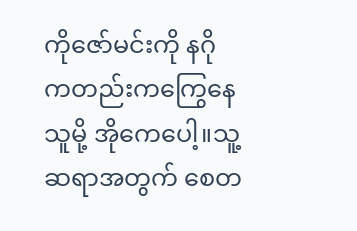ကိုဇော်မင်းကို နဂိုကတည်းကကြွေနေသူမို့ အိုကေပေါ့။သူ့ဆရာအတွက် စေတ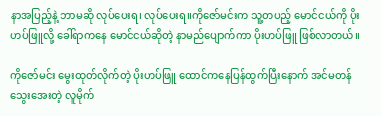နာအပြည့်နဲ့ ဘာမဆို လုပ်ပေးရ၊ လုပ်ပေးရ။ကိုဇော်မင်းက သူ့တပည့် မောင်ငယ်ကို ပိုးဟပ်ဖြူလို့ ခေါ်ရာကနေ မောင်ငယ်ဆိုတဲ့ နာမည်ပျောက်ကာ ပိုးဟပ်ဖြူ ဖြစ်လာတယ်။

ကိုဇော်မင်း မွေးထုတ်လိုက်တဲ့ ပိုးဟပ်ဖြူ ထောင်ကနေပြန်ထွက်ပြီးနောက် အင်မတန်သွေးအေးတဲ့ လူမိုက်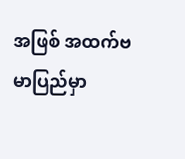အဖြစ် အထက်ဗမာပြည်မှာ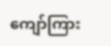ကျော်ကြား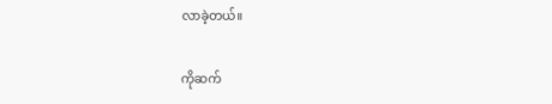လာခဲ့တယ်။

ကိုဆက်